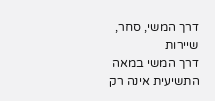דרך המשי, סחר, שיירות
דרך המשי במאה התשיעית אינה רק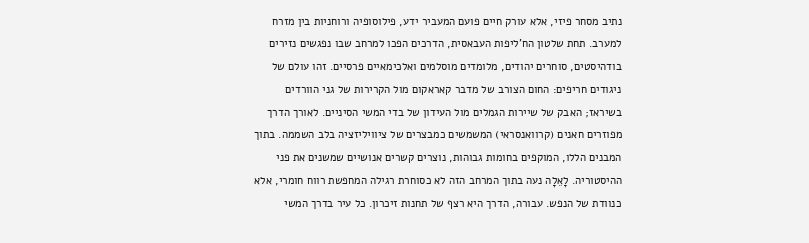נתיב מסחר פיזי, אלא עורק חיים פועם המעביר ידע, פילוסופיה ורוחניות בין מזרח למערב. תחת שלטון הח'ליפות העבאסית, הדרכים הפכו למרחב שבו נפגשים נזירים בודהיסטים, סוחרים יהודים, מלומדים מוסלמים ואלכימאיים פרסיים. זהו עולם של ניגודים חריפים: החום הצורב של מדבר קאראקום מול הקרירות של גני הוורדים בשיראז; האבק של שיירות הגמלים מול העידון של בדי המשי הסיניים. לאורך הדרך מפוזרים חאנים (קרוואנסראי) המשמשים כמבצרים של ציוויליזציה בלב השממה. בתוך המבנים הללו, המוקפים בחומות גבוהות, נוצרים קשרים אנושיים שמשנים את פני ההיסטוריה. לָאֵלָה נעה בתוך המרחב הזה לא כסוחרת רגילה המחפשת רווח חומרי, אלא כנוודת של הנפש. עבורה, הדרך היא רצף של תחנות זיכרון. כל עיר בדרך המשי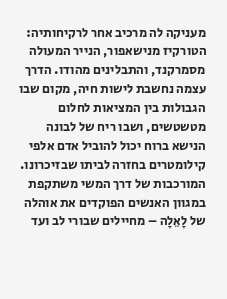מעניקה לה מרכיב אחר לרקיחותיה: הטורקיז מנישאפור, הנייר המעולה מסמרקנד, והתבלינים מהודו. הדרך עצמה נחשבת לישות חיה, מקום שבו הגבולות בין המציאות לחלום מטשטשים, ושבו ריח של לבונה הנישא ברוח יכול להוביל אדם אלפי קילומטרים בחזרה לביתו שבזיכרונו. המורכבות של דרך המשי משתקפת במגוון האנשים הפוקדים את אוהלה של לָאֵלָה – מחיילים שבורי לב ועד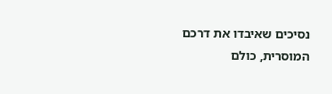נסיכים שאיבדו את דרכם המוסרית, כולם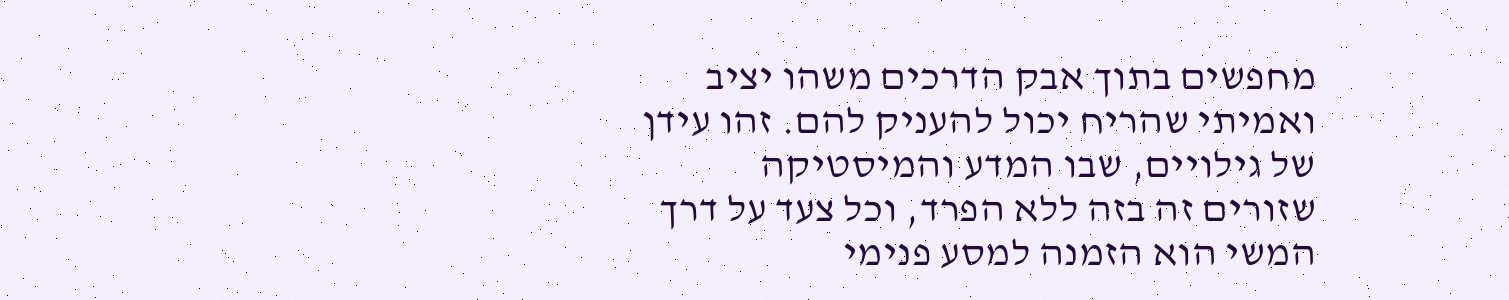מחפשים בתוך אבק הדרכים משהו יציב ואמיתי שהריח יכול להעניק להם. זהו עידן של גילויים, שבו המדע והמיסטיקה שזורים זה בזה ללא הפרד, וכל צעד על דרך המשי הוא הזמנה למסע פנימי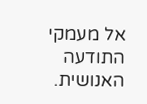אל מעמקי התודעה האנושית.